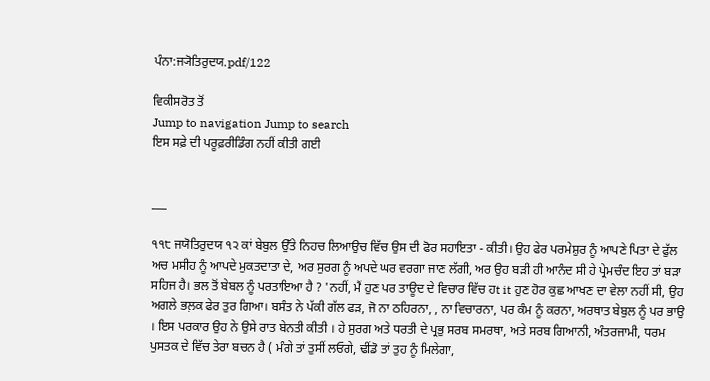ਪੰਨਾ:ਜ੍ਯੋਤਿਰੁਦਯ.pdf/122

ਵਿਕੀਸਰੋਤ ਤੋਂ
Jump to navigation Jump to search
ਇਸ ਸਫ਼ੇ ਦੀ ਪਰੂਫ਼ਰੀਡਿੰਗ ਨਹੀਂ ਕੀਤੀ ਗਈ


___

੧੧੮ ਜਯੋਤਿਰੁਦਯ ੧੨ ਕਾਂ ਬੇਬੁਲ ਉੱਤੇ ਨਿਹਚ ਲਿਆਉਚ ਵਿੱਚ ਉਸ ਦੀ ਫੋਰ ਸਹਾਇਤਾ - ਕੀਤੀ। ਉਹ ਫੇਰ ਪਰਮੇਸ਼ੁਰ ਨੂੰ ਆਪਣੇ ਪਿਤਾ ਦੇ ਫੁੱਲ ਅਚ ਮਸੀਹ ਨੂੰ ਆਪਦੇ ਮੁਕਤਦਾਤਾ ਦੇ, ਅਰ ਸੁਰਗ ਨੂੰ ਅਪਦੇ ਘਰ ਵਰਗਾ ਜਾਣ ਲੱਗੀ, ਅਰ ਉਹ ਬੜੀ ਹੀ ਆਨੰਦ ਸੀ ਹੇ ਪ੍ਰੇਮਚੰਦ ਇਹ ਤਾਂ ਬੜਾ ਸਹਿਜ ਹੈ। ਭਲ ਤੋਂ ਬੇਬਲ ਨੂੰ ਪਰਤਾਇਆ ਹੈ ? 'ਨਹੀਂ, ਮੈਂ ਹੁਣ ਪਰ ਤਾਊਦ ਦੇ ਵਿਚਾਰ ਵਿੱਚ ਹt it ਹੁਣ ਹੋਰ ਕੁਛ ਆਖਣ ਦਾ ਵੇਲਾ ਨਹੀਂ ਸੀ, ਉਹ ਅਗਲੇ ਭਲ਼ਕ ਫੇਰ ਤੁਰ ਗਿਆ। ਬਸੰਤ ਨੇ ਪੱਕੀ ਗੱਲ ਫੜ, ਜੋ ਨਾ ਠਹਿਰਨਾ, , ਨਾ ਵਿਚਾਰਨਾ, ਪਰ ਕੰਮ ਨੂੰ ਕਰਨਾ, ਅਰਥਾਤ ਬੇਬੁਲ ਨੂੰ ਪਰ ਭਾਉ । ਇਸ ਪਰਕਾਰ ਉਹ ਨੇ ਉਸੇ ਰਾਤ ਬੇਨਤੀ ਕੀਤੀ । ਹੇ ਸੁਰਗ ਅਤੇ ਧਰਤੀ ਦੇ ਪ੍ਰਭੁ ਸਰਬ ਸਮਰਥਾ, ਅਤੇ ਸਰਬ ਗਿਆਨੀ, ਅੰਤਰਜਾਮੀ, ਧਰਮ ਪੁਸਤਕ ਦੇ ਵਿੱਚ ਤੇਰਾ ਬਚਨ ਹੈ ( ਮੰਗੇ ਤਾਂ ਤੁਸੀਂ ਲਓਗੇ, ਢੀਂਡੋ ਤਾਂ ਤੁਹ ਨੂੰ ਮਿਲੇਗਾ,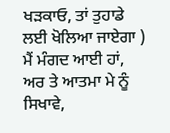ਖੜਕਾਓ, ਤਾਂ ਤੁਹਾਡੇ ਲਈ ਖੋਲਿਆ ਜਾਏਗਾ ) ਮੈਂ ਮੰਗਦ ਆਈ ਹਾਂ, ਅਰ ਤੇ ਆਤਮਾ ਮੇ ਨੂੰ ਸਿਖਾਵੇ,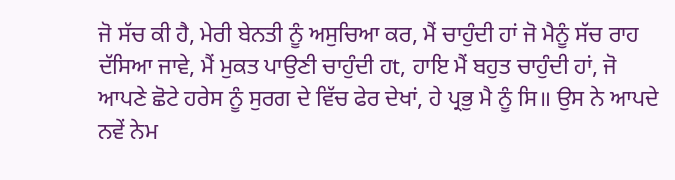ਜੋ ਸੱਚ ਕੀ ਹੈ, ਮੇਰੀ ਬੇਨਤੀ ਨੂੰ ਅਸੁਚਿਆ ਕਰ, ਮੈਂ ਚਾਹੁੰਦੀ ਹਾਂ ਜੋ ਮੈਨੂੰ ਸੱਚ ਰਾਹ ਦੱਸਿਆ ਜਾਵੇ, ਮੈਂ ਮੁਕਤ ਪਾਉਣੀ ਚਾਹੁੰਦੀ ਹt, ਹਾਇ ਮੈਂ ਬਹੁਤ ਚਾਹੁੰਦੀ ਹਾਂ, ਜੋ ਆਪਣੇ ਛੋਟੇ ਹਰੇਸ ਨੂੰ ਸੁਰਗ ਦੇ ਵਿੱਚ ਫੇਰ ਦੇਖਾਂ, ਹੇ ਪ੍ਰਭੁ ਮੈ ਨੂੰ ਸਿ॥ ਉਸ ਨੇ ਆਪਦੇ ਨਵੇਂ ਨੇਮ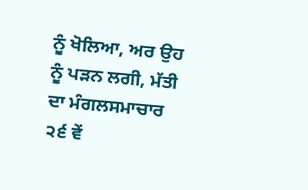ਨੂੰ ਖੋਲਿਆ, ਅਰ ਉਹ ਨੂੰ ਪੜਨ ਲਗੀ, ਮੱਤੀ ਦਾ ਮੰਗਲਸਮਾਚਾਰ ੨੬ ਵੇਂ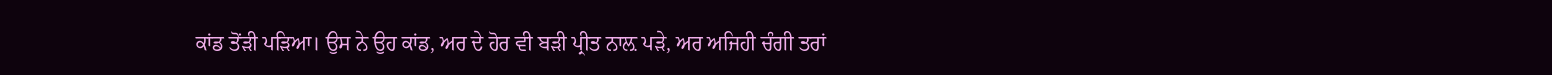ਕਾਂਡ ਤੋਂੜੀ ਪੜਿਆ। ਉਸ ਨੇ ਉਹ ਕਾਂਡ, ਅਰ ਦੇ ਹੋਰ ਵੀ ਬੜੀ ਪ੍ਰੀਤ ਨਾਲ਼ ਪੜੇ, ਅਰ ਅਜਿਹੀ ਚੰਗੀ ਤਰਾਂ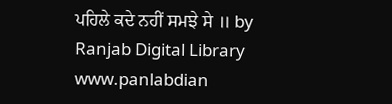ਪਹਿਲੇ ਕਦੇ ਨਹੀਂ ਸਮਝੇ ਸੇ ॥ by Ranjab Digital Library www.panlabdian